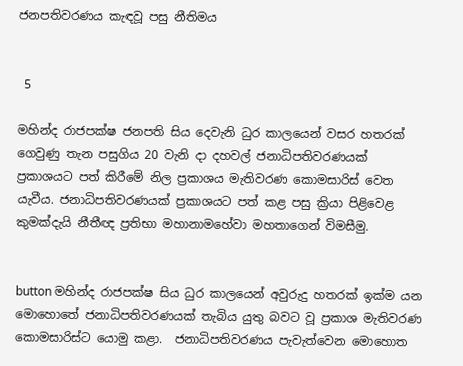ජනපතිවරණය කැඳවූ පසු නීතිමය


 5

මහින්ද රාජපක්ෂ ජනපති සිය දෙවැනි ධුර කාලයෙන් වසර හතරක් ගෙවුණු තැන පසුගිය 20 වැනි දා දහවල් ජනාධිපතිවරණයක් ප්‍රකාශයට පත් කිරීමේ නිල ප්‍රකාශය මැතිවරණ කොමසාරිස් වෙත යැවීය. ජනාධිපතිවරණයක් ප්‍රකාශයට පත් කළ පසු ක්‍රියා පිළිවෙළ කුමක්දැයි නීතීඥ ප්‍රතිභා මහානාමහේවා මහතාගෙන් විමසීමු.


button මහින්ද රාජපක්ෂ සිය ධුර කාලයෙන් අවුරුදු හතරක් ඉක්ම යන මොහොතේ ජනාධිපතිවරණයක් තැබිය යුතු බවට වූ ප්‍රකාශ මැතිවරණ කොමසාරිස්ට යොමු කළා.  ජනාධිපතිවරණය පැවැත්වෙන මොහොත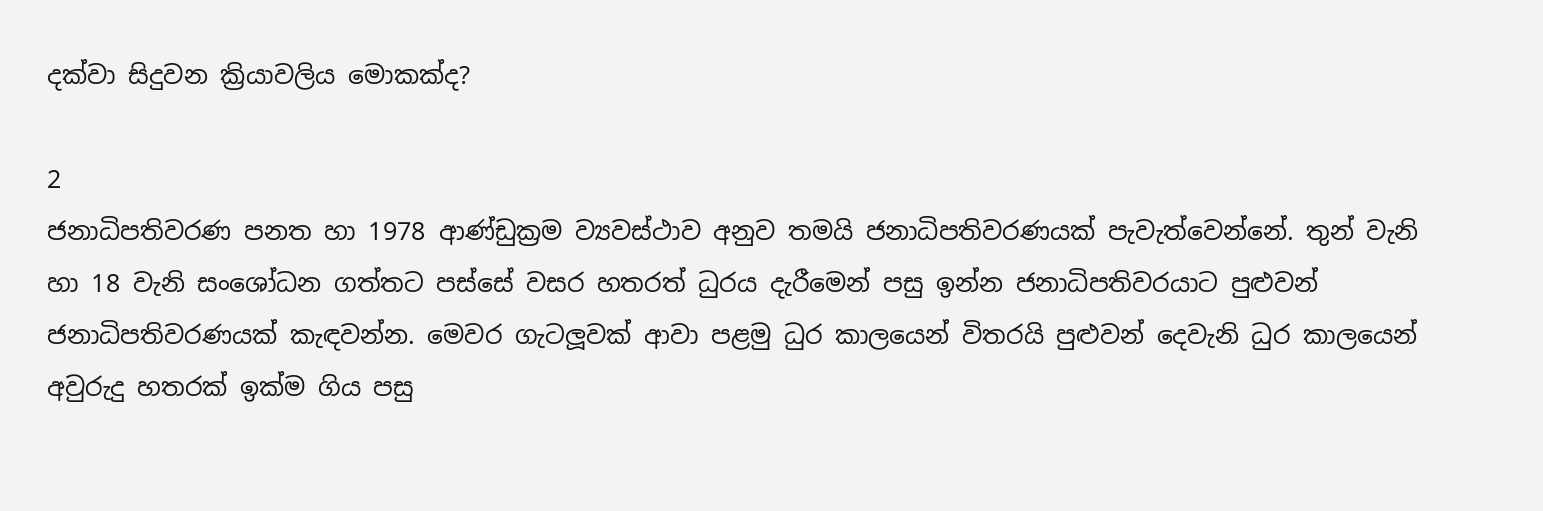දක්වා සිදුවන ක්‍රියාවලිය මොකක්ද?

2
ජනාධිපතිවරණ පනත හා 1978 ආණ්ඩුක්‍රම ව්‍යවස්ථාව අනුව තමයි ජනාධිපතිවරණයක් පැවැත්වෙන්නේ. තුන් වැනි හා 18 වැනි සංශෝධන ගත්තට පස්සේ වසර හතරත් ධුරය දැරීමෙන් පසු ඉන්න ජනාධිපතිවරයාට පුළුවන් ජනාධිපතිවරණයක් කැඳවන්න. මෙවර ගැටලූවක් ආවා පළමු ධුර කාලයෙන් විතරයි පුළුවන් දෙවැනි ධුර කාලයෙන් අවුරුදු හතරක් ඉක්ම ගිය පසු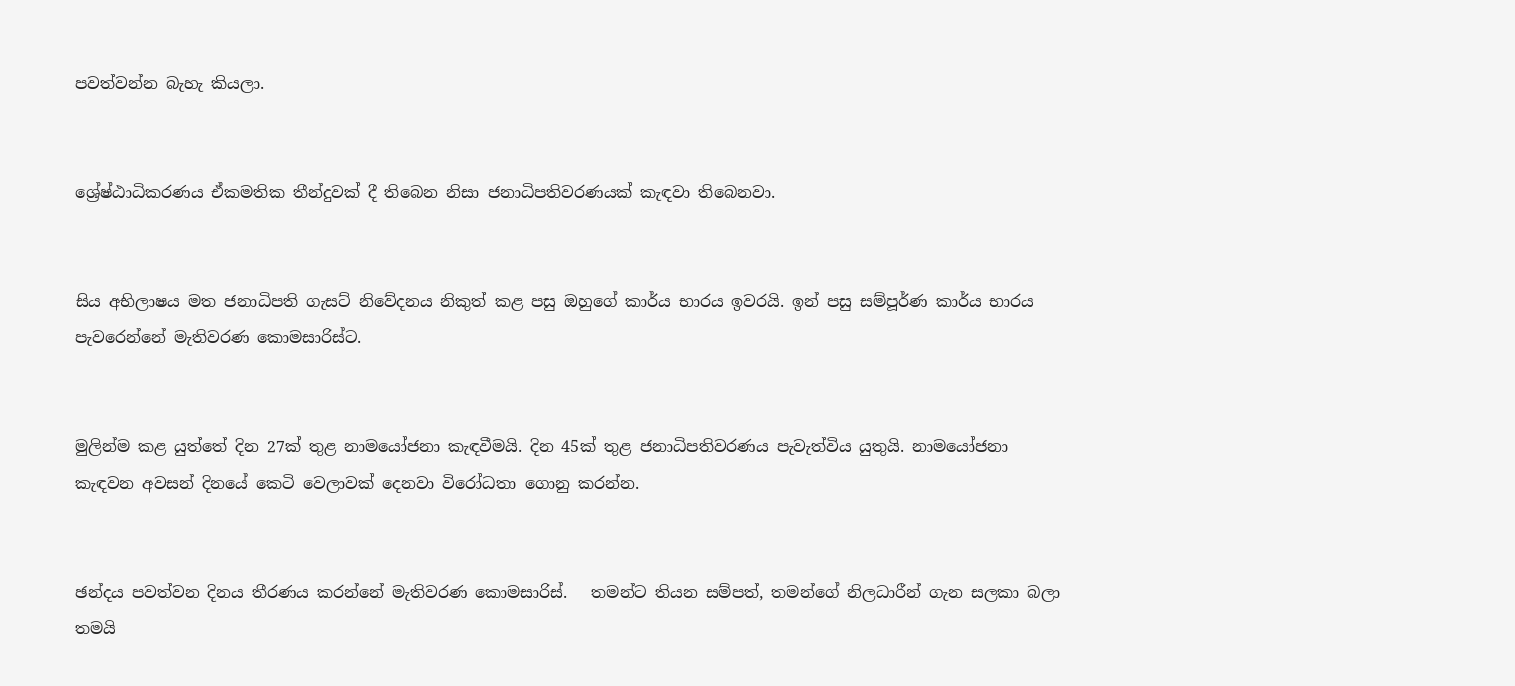පවත්වන්න බැහැ කියලා.


ශ්‍රේෂ්ඨාධිකරණය ඒකමතික තීන්දුවක් දී තිබෙන නිසා ජනාධිපතිවරණයක් කැඳවා තිබෙනවා.


සිය අභිලාෂය මත ජනාධිපති ගැසට් නිවේදනය නිකුත් කළ පසු ඔහුගේ කාර්ය භාරය ඉවරයි. ඉන් පසු සම්පූර්ණ කාර්ය භාරය පැවරෙන්නේ මැතිවරණ කොමසාරිස්ට.


මුලින්ම කළ යුත්තේ දින 27ක් තුළ නාමයෝජනා කැඳවීමයි. දින 45ක් තුළ ජනාධිපතිවරණය පැවැත්විය යුතුයි. නාමයෝජනා කැඳවන අවසන් දිනයේ කෙටි වෙලාවක් දෙනවා විරෝධතා ගොනු කරන්න.


ඡන්දය පවත්වන දිනය තීරණය කරන්නේ මැතිවරණ කොමසාරිස්.   තමන්ට තියන සම්පත්, තමන්ගේ නිලධාරීන් ගැන සලකා බලා තමයි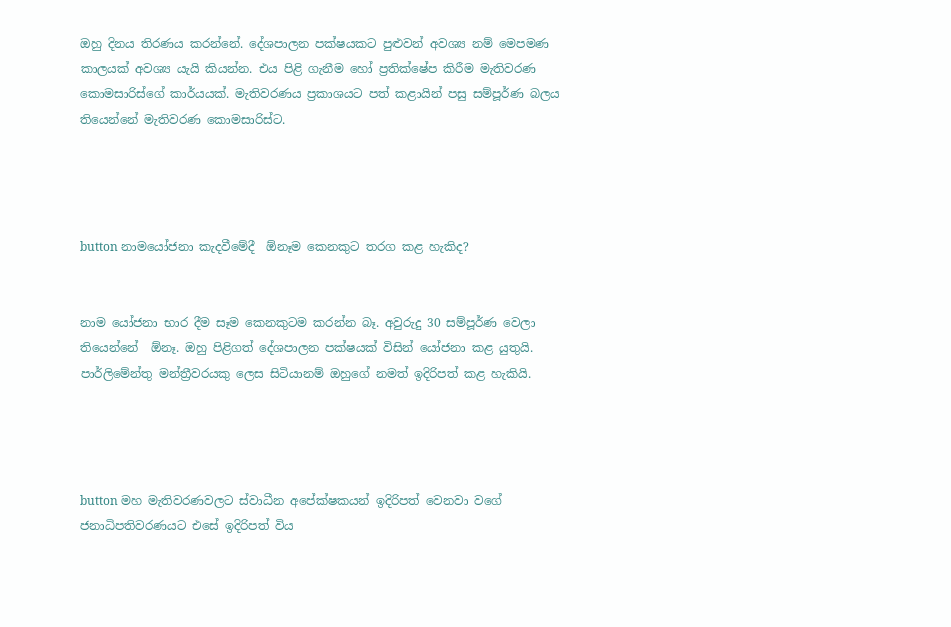ඔහු දිනය තිරණය කරන්නේ. දේශපාලන පක්ෂයකට පුළුවන් අවශ්‍ය නම් මෙපමණ කාලයක් අවශ්‍ය යැයි කියන්න. එය පිළි ගැනීම හෝ ප්‍රතික්ෂේප කිරීම මැතිවරණ කොමසාරිස්ගේ කාර්යයක්. මැතිවරණය ප්‍රකාශයට පත් කළායින් පසු සම්පූර්ණ බලය තියෙන්නේ මැතිවරණ කොමසාරිස්ට.




button නාමයෝජනා කැදවීමේදී  ඕනෑම කෙනකුට තරග කළ හැකිද?


නාම යෝජනා භාර දීම සෑම කෙනකුටම කරන්න බෑ. අවුරුදු 30 සම්පූර්ණ වෙලා තියෙන්නේ  ඕනෑ. ඔහු පිළිගත් දේශපාලන පක්ෂයක් විසින් යෝජනා කළ යුතුයි.   පාර්ලිමේන්තු මන්ත්‍රීවරයකු ලෙස සිටියානම් ඔහුගේ නමත් ඉදිරිපත් කළ හැකියි.




button මහ මැතිවරණවලට ස්වාධීන අපේක්ෂකයන් ඉදිරිපත් වෙනවා වගේ ජනාධිපතිවරණයට එසේ ඉදිරිපත් විය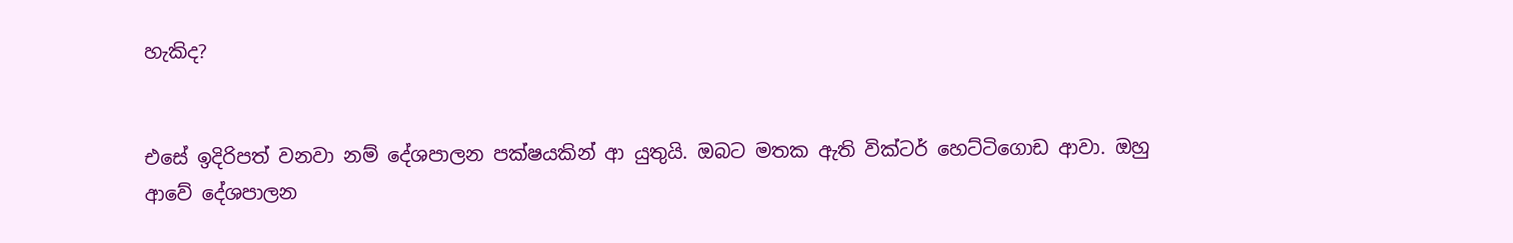හැකිද?


එසේ ඉදිරිපත් වනවා නම් දේශපාලන පක්ෂයකින් ආ යුතුයි. ඔබට මතක ඇති වික්ටර් හෙට්ටිගොඩ ආවා. ඔහු ආවේ දේශපාලන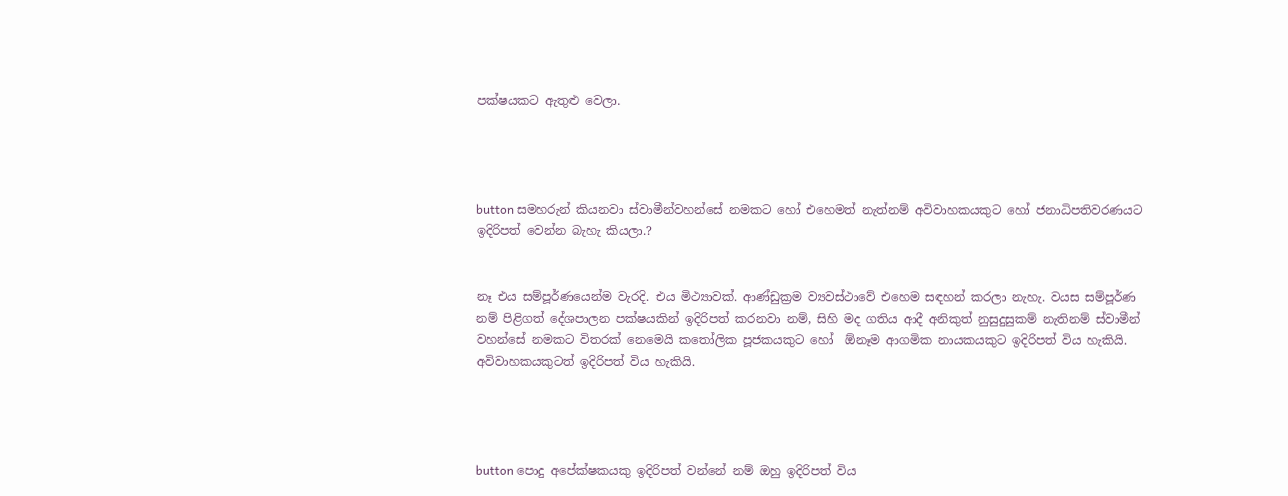පක්ෂයකට ඇතුළු වෙලා.




button සමහරුන් කියනවා ස්වාමීන්වහන්සේ නමකට හෝ එහෙමත් නැත්නම් අවිවාහකයකුට හෝ ජනාධිපතිවරණයට ඉදිරිපත් වෙන්න බැහැ කියලා.?


නෑ එය සම්පූර්ණයෙන්ම වැරදි. එය මිථ්‍යාවක්. ආණ්ඩුක්‍රම ව්‍යවස්ථාවේ එහෙම සඳහන් කරලා නැහැ. වයස සම්පූර්ණ නම් පිළිගත් දේශපාලන පක්ෂයකින් ඉදිරිපත් කරනවා නම්, සිහි මද ගතිය ආදී අනිකුත් නුසුදුසුකම් නැතිනම් ස්වාමීන් වහන්සේ නමකට විතරක් නෙමෙයි කතෝලික පූජකයකුට හෝ  ඕනෑම ආගමික නායකයකුට ඉදිරිපත් විය හැකියි. අවිවාහකයකුටත් ඉදිරිපත් විය හැකියි.




button පොදු අපේක්ෂකයකු ඉදිරිපත් වන්නේ නම් ඔහු ඉදිරිපත් විය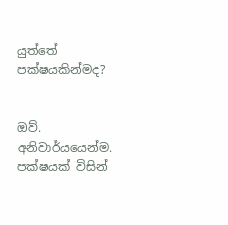යුත්තේ පක්ෂයකින්මද?


ඔව්. අනිවාර්යයෙන්ම. පක්ෂයක් විසින්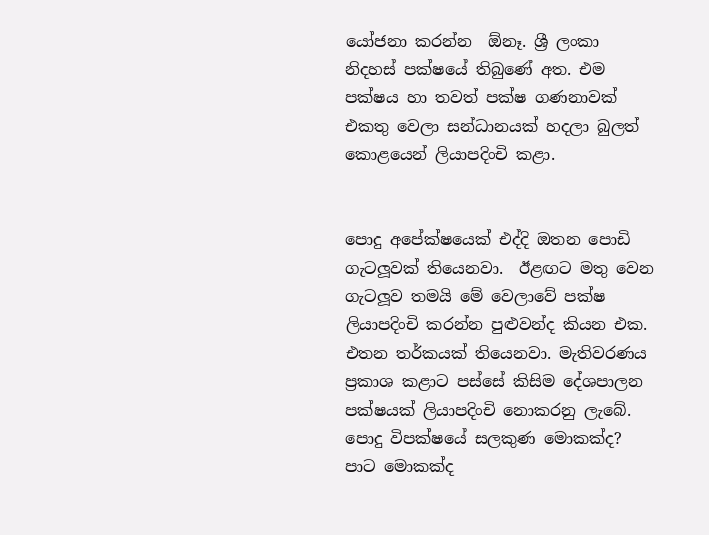යෝජනා කරන්න  ඕනෑ. ශ්‍රී ලංකා නිදහස් පක්ෂයේ තිබුණේ අත. එම පක්ෂය හා තවත් පක්ෂ ගණනාවක් එකතු වෙලා සන්ධානයක් හදලා බුලත් කොළයෙන් ලියාපදිංචි කළා.


පොදු අපේක්ෂයෙක් එද්දි ඔතන පොඩි ගැටලූවක් තියෙනවා.  ඊළඟට මතු වෙන ගැටලූව තමයි මේ වෙලාවේ පක්ෂ ලියාපදිංචි කරන්න පුළුවන්ද කියන එක. එතන තර්කයක් තියෙනවා. මැතිවරණය ප්‍රකාශ කළාට පස්සේ කිසිම දේශපාලන පක්ෂයක් ලියාපදිංචි නොකරනු ලැබේ. පොදු විපක්ෂයේ සලකුණ මොකක්ද? පාට මොකක්ද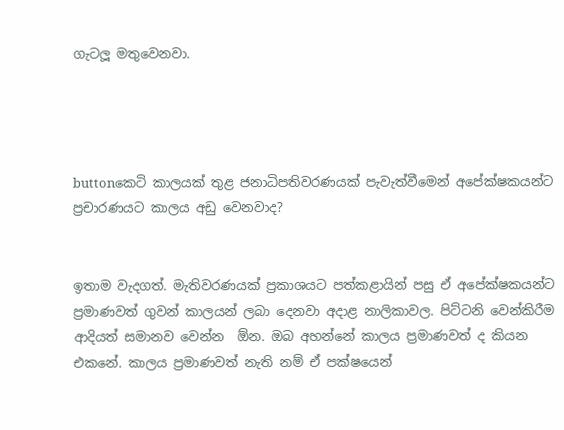ගැටලූ මතුවෙනවා.




buttonකෙටි කාලයක් තුළ ජනාධිපතිවරණයක් පැවැත්වීමෙන් අපේක්ෂකයන්ට ප්‍රචාරණයට කාලය අඩු වෙනවාද?


ඉතාම වැදගත්. මැතිවරණයක් ප්‍රකාශයට පත්කළායින් පසු ඒ අපේක්ෂකයන්ට ප්‍රමාණවත් ගුවන් කාලයන් ලබා දෙනවා අදාළ නාලිකාවල. පිට්ටනි වෙන්කිරීම ආදියත් සමානව වෙන්න  ඕන. ඔබ අහන්නේ කාලය ප්‍රමාණවත් ද කියන එකනේ. කාලය ප්‍රමාණවත් නැති නම් ඒ පක්ෂයෙන්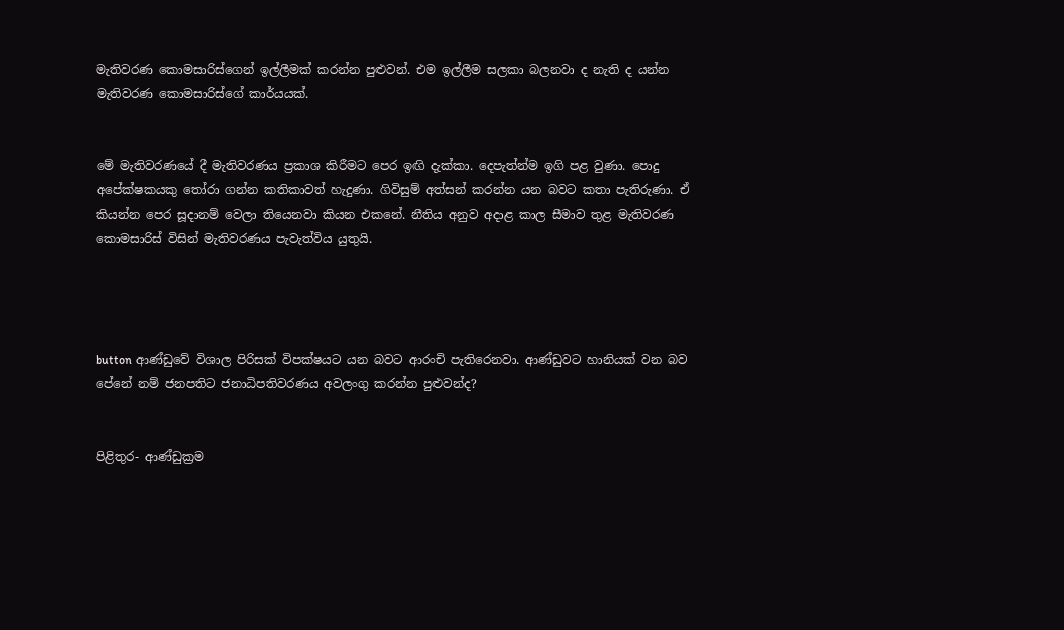මැතිවරණ කොමසාරිස්ගෙන් ඉල්ලීමක් කරන්න පුළුවන්. එම ඉල්ලීම සලකා බලනවා ද නැති ද යන්න මැතිවරණ කොමසාරිස්ගේ කාර්යයක්.


මේ මැතිවරණයේ දී මැතිවරණය ප්‍රකාශ කිරීමට පෙර ඉඟි දැක්කා. දෙපැත්න්ම ඉගි පළ වුණා. පොදු අපේක්ෂකයකු තෝරා ගන්න කතිකාවත් හැදුණා. ගිවිසුම් අත්සන් කරන්න යන බවට කතා පැතිරුණා. ඒ කියන්න පෙර සූදානම් වෙලා තියෙනවා කියන එකනේ. නීතිය අනුව අදාළ කාල සීමාව තුළ මැතිවරණ කොමසාරිස් විසින් මැතිවරණය පැවැත්විය යුතුයි.




button ආණ්ඩුවේ විශාල පිරිසක් විපක්ෂයට යන බවට ආරංචි පැතිරෙනවා. ආණ්ඩුවට හානියක් වන බව පේනේ නම් ජනපතිට ජනාධිපතිවරණය අවලංගු කරන්න පුළුවන්ද?


පිළිතුර- ආණ්ඩුක්‍රම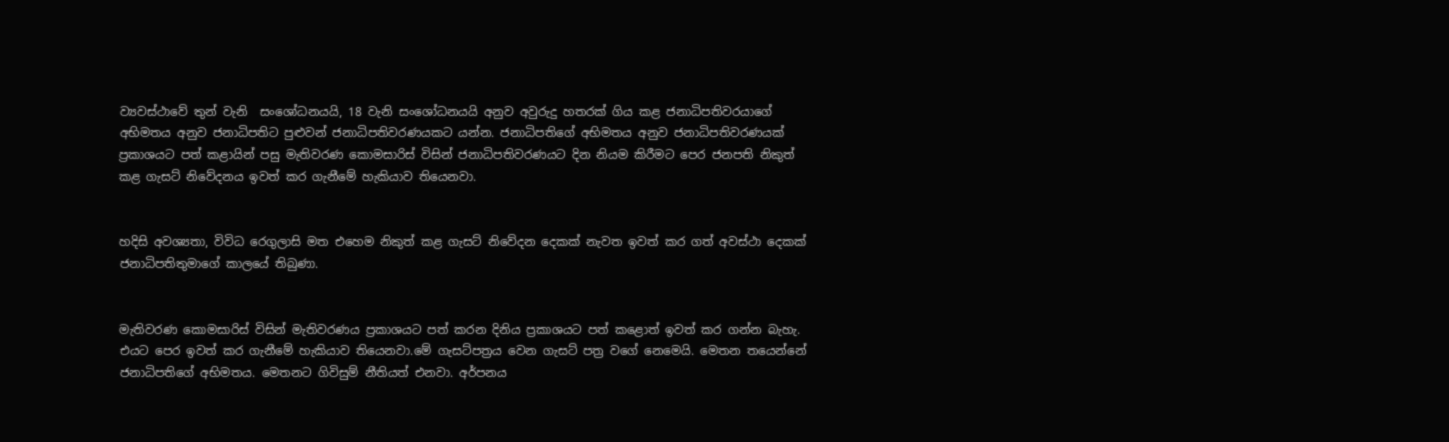ව්‍යවස්ථාවේ තුන් වැනි  සංශෝධනයයි, 18 වැනි සංශෝධනයයි අනුව අවුරුදු හතරක් ගිය කළ ජනාධිපතිවරයාගේ අභිමතය අනුව ජනාධිපතිට පුළුවන් ජනාධිපතිවරණයකට යන්න. ජනාධිපතිගේ අභිමතය අනුව ජනාධිපතිවරණයක් ප්‍රකාශයට පත් කළායින් පසු මැතිවරණ කොමසාරිස් විසින් ජනාධිපතිවරණයට දින නියම කිරීමට පෙර ජනපති නිකුත් කළ ගැසට් නිවේදනය ඉවත් කර ගැනීමේ හැකියාව තියෙනවා.


හදිසි අවශ්‍යතා, විවිධ රෙගුලාසි මත එහෙම නිකුත් කළ ගැසට් නිවේදන දෙකක් නැවත ඉවත් කර ගත් අවස්ථා දෙකක් ජනාධිපතිතුමාගේ කාලයේ තිබුණා.


මැතිවරණ කොමසාරිස් විසින් මැතිවරණය ප්‍රකාශයට පත් කරන දිනිය ප්‍රකාශයට පත් කළොත් ඉවත් කර ගන්න බැහැ. එයට පෙර ඉවත් කර ගැනීමේ හැකියාව තියෙනවා.මේ ගැසට්පත්‍රය වෙන ගැසට් පත්‍ර වගේ නෙමෙයි. මෙතන තයෙන්නේ ජනාධිපතිගේ අභිමතය. මෙතනට ගිවිසුම් නීතියත් එනවා. අර්පනය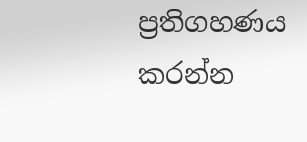ප්‍රතිගහණය කරන්න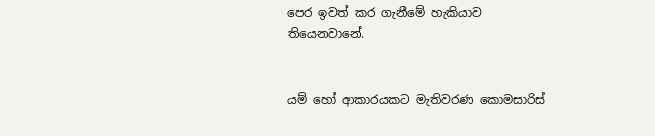පෙර ඉවත් කර ගැනීමේ හැකියාව තියෙනවානේ.


යම් හෝ ආකාරයකට මැතිවරණ කොමසාරිස්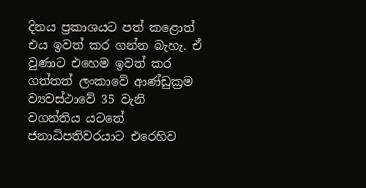දිනය ප්‍රකාශයට පත් කළොත් එය ඉවත් කර ගන්න බැහැ. ඒ වුණාට එහෙම ඉවත් කර ගත්තත් ලංකාවේ ආණ්ඩුක්‍රම ව්‍යවස්ථාවේ 35 වැනි වගන්තිය යටතේ ජනාධිපතිවරයාට එරෙහිව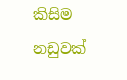කිසිම නඩුවක්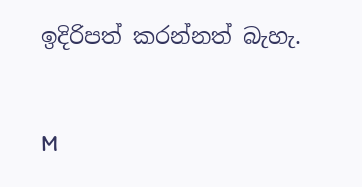ඉදිරිපත් කරන්නත් බැහැ.


M